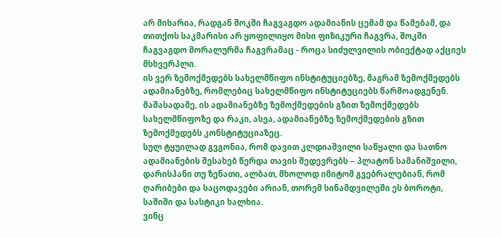არ მიხარია, რადგან შოკში ჩაგვაგდო ადამიანის ცემამ და წამებამ, და თითქოს საკმარისი არ ყოფილიყო მისი ფიზიკური ჩაგვრა, შოკში ჩაგვაგდო მორალურმა ჩაგვრამაც - როცა სიძულვილის ობიექტად აქციეს მსხვერპლი.
ის ვერ ზემოქმედებს სახელმწიფო ინსტიტუციებზე, მაგრამ ზემოქმედებს ადამიანებზე, რომლებიც სახელმწიფო ინსტიტუციებს წარმოადგენენ. მაშასადამე, ის ადამიანებზე ზემოქმედების გზით ზემოქმედებს სახელმწიფოზე და რაკი, ასეა, ადამიანებზე ზემოქმედების გზით ზემოქმედებს კონსტიტუციაზეც.
სულ ტყუილად გვგონია, რომ დავით კლდიაშვილი საწყალი და სათნო ადამიანების შესახებ წერდა თავის შედევრებს − პლატონ სამანიშვილი, დარისპანი თუ ზენათი, ალბათ, მხოლოდ იმიტომ გვებრალებიან, რომ ღარიბები და საცოდავები არიან, თორემ სინამდვილეში ეს ბოროტი, საშიში და სასტიკი ხალხია.
ვინც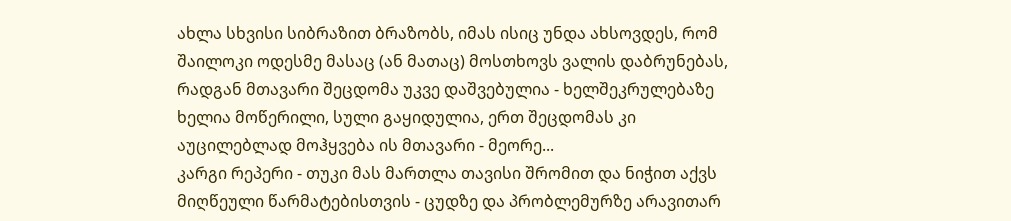ახლა სხვისი სიბრაზით ბრაზობს, იმას ისიც უნდა ახსოვდეს, რომ შაილოკი ოდესმე მასაც (ან მათაც) მოსთხოვს ვალის დაბრუნებას, რადგან მთავარი შეცდომა უკვე დაშვებულია - ხელშეკრულებაზე ხელია მოწერილი, სული გაყიდულია, ერთ შეცდომას კი აუცილებლად მოჰყვება ის მთავარი - მეორე...
კარგი რეპერი - თუკი მას მართლა თავისი შრომით და ნიჭით აქვს მიღწეული წარმატებისთვის - ცუდზე და პრობლემურზე არავითარ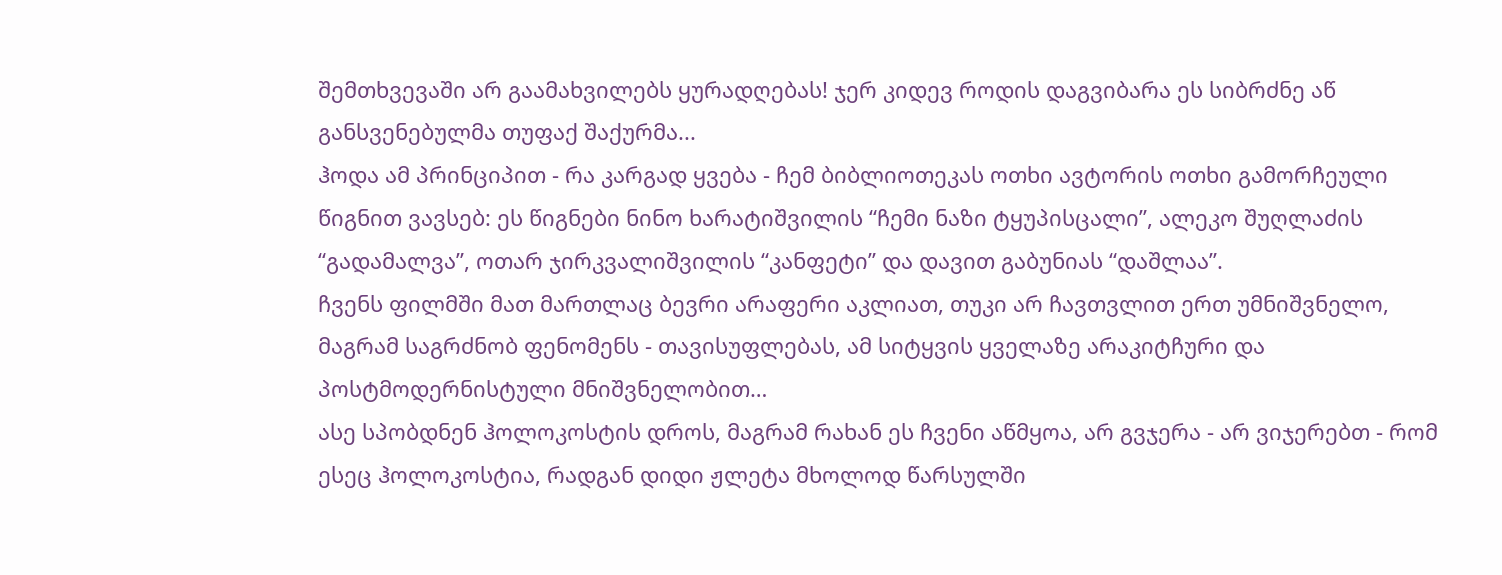შემთხვევაში არ გაამახვილებს ყურადღებას! ჯერ კიდევ როდის დაგვიბარა ეს სიბრძნე აწ განსვენებულმა თუფაქ შაქურმა...
ჰოდა ამ პრინციპით - რა კარგად ყვება - ჩემ ბიბლიოთეკას ოთხი ავტორის ოთხი გამორჩეული წიგნით ვავსებ: ეს წიგნები ნინო ხარატიშვილის “ჩემი ნაზი ტყუპისცალი”, ალეკო შუღლაძის “გადამალვა”, ოთარ ჯირკვალიშვილის “კანფეტი” და დავით გაბუნიას “დაშლაა”.
ჩვენს ფილმში მათ მართლაც ბევრი არაფერი აკლიათ, თუკი არ ჩავთვლით ერთ უმნიშვნელო, მაგრამ საგრძნობ ფენომენს - თავისუფლებას, ამ სიტყვის ყველაზე არაკიტჩური და პოსტმოდერნისტული მნიშვნელობით…
ასე სპობდნენ ჰოლოკოსტის დროს, მაგრამ რახან ეს ჩვენი აწმყოა, არ გვჯერა - არ ვიჯერებთ - რომ ესეც ჰოლოკოსტია, რადგან დიდი ჟლეტა მხოლოდ წარსულში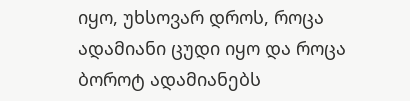იყო, უხსოვარ დროს, როცა ადამიანი ცუდი იყო და როცა ბოროტ ადამიანებს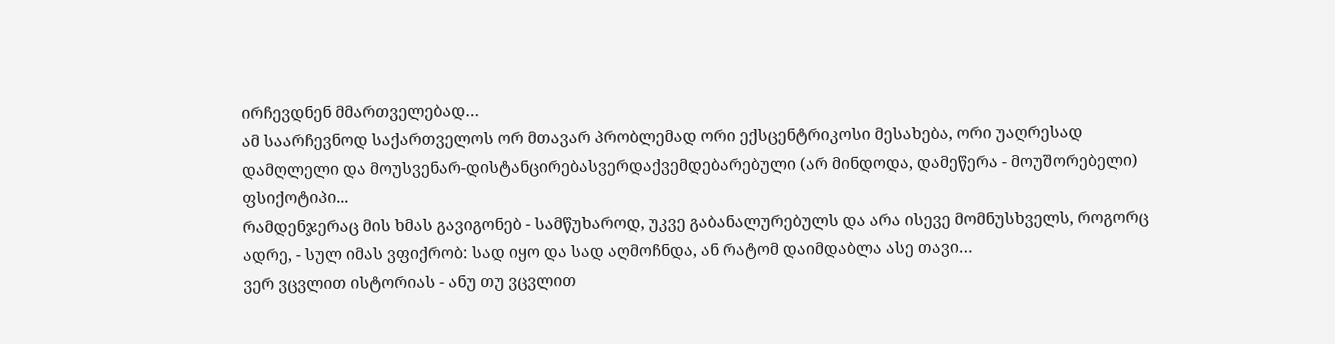ირჩევდნენ მმართველებად…
ამ საარჩევნოდ საქართველოს ორ მთავარ პრობლემად ორი ექსცენტრიკოსი მესახება, ორი უაღრესად დამღლელი და მოუსვენარ-დისტანცირებასვერდაქვემდებარებული (არ მინდოდა, დამეწერა - მოუშორებელი) ფსიქოტიპი...
რამდენჯერაც მის ხმას გავიგონებ - სამწუხაროდ, უკვე გაბანალურებულს და არა ისევე მომნუსხველს, როგორც ადრე, - სულ იმას ვფიქრობ: სად იყო და სად აღმოჩნდა, ან რატომ დაიმდაბლა ასე თავი…
ვერ ვცვლით ისტორიას - ანუ თუ ვცვლით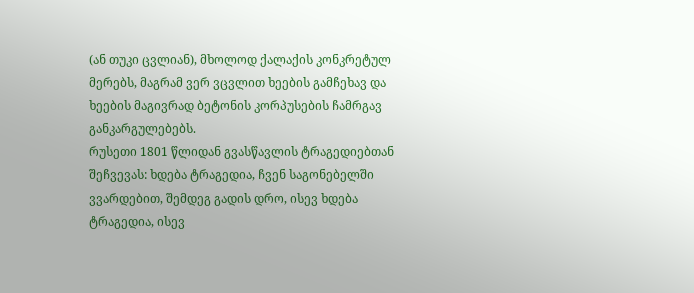(ან თუკი ცვლიან), მხოლოდ ქალაქის კონკრეტულ მერებს, მაგრამ ვერ ვცვლით ხეების გამჩეხავ და ხეების მაგივრად ბეტონის კორპუსების ჩამრგავ განკარგულებებს.
რუსეთი 1801 წლიდან გვასწავლის ტრაგედიებთან შეჩვევას: ხდება ტრაგედია, ჩვენ საგონებელში ვვარდებით, შემდეგ გადის დრო, ისევ ხდება ტრაგედია, ისევ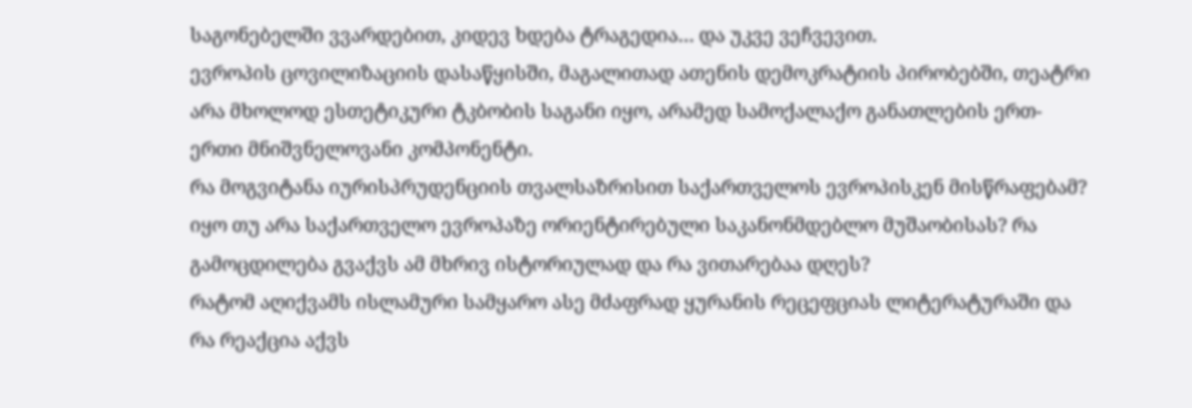საგონებელში ვვარდებით, კიდევ ხდება ტრაგედია… და უკვე ვეჩვევით.
ევროპის ცოვილიზაციის დასაწყისში, მაგალითად ათენის დემოკრატიის პირობებში, თეატრი არა მხოლოდ ესთეტიკური ტკბობის საგანი იყო, არამედ სამოქალაქო განათლების ერთ-ერთი მნიშვნელოვანი კომპონენტი.
რა მოგვიტანა იურისპრუდენციის თვალსაზრისით საქართველოს ევროპისკენ მისწრაფებამ? იყო თუ არა საქართველო ევროპაზე ორიენტირებული საკანონმდებლო მუშაობისას? რა გამოცდილება გვაქვს ამ მხრივ ისტორიულად და რა ვითარებაა დღეს?
რატომ აღიქვამს ისლამური სამყარო ასე მძაფრად ყურანის რეცეფციას ლიტერატურაში და რა რეაქცია აქვს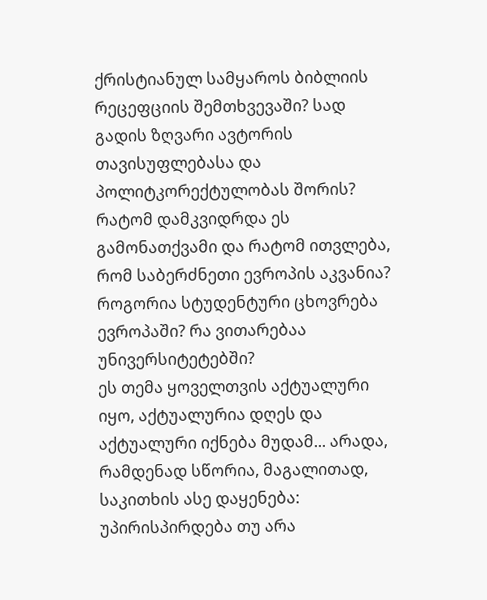ქრისტიანულ სამყაროს ბიბლიის რეცეფციის შემთხვევაში? სად გადის ზღვარი ავტორის თავისუფლებასა და პოლიტკორექტულობას შორის?
რატომ დამკვიდრდა ეს გამონათქვამი და რატომ ითვლება, რომ საბერძნეთი ევროპის აკვანია?
როგორია სტუდენტური ცხოვრება ევროპაში? რა ვითარებაა უნივერსიტეტებში?
ეს თემა ყოველთვის აქტუალური იყო, აქტუალურია დღეს და აქტუალური იქნება მუდამ... არადა, რამდენად სწორია, მაგალითად, საკითხის ასე დაყენება: უპირისპირდება თუ არა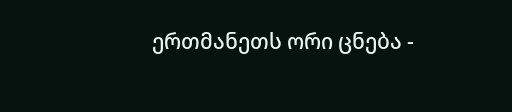ერთმანეთს ორი ცნება -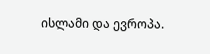ისლამი და ევროპა.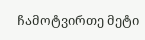ჩამოტვირთე მეტი